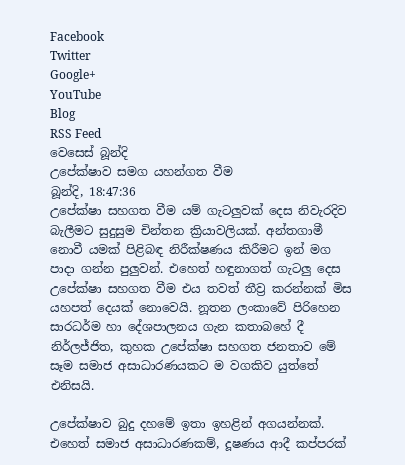Facebook
Twitter
Google+
YouTube
Blog
RSS Feed
වෙසෙස් බූන්දි
උපේක්ෂාව සමග යහන්ගත වීම
බූන්දි, 18:47:36
උපේක්ෂා සහගත වීම යම් ගැටලුවක් දෙස නිවැරදිව බැලීමට සුදුසුම චින්තන ක්‍රියාවලියක්. අන්තගාමී නොවී යමක් පිළිබඳ නිරීක්ෂණය කිරීමට ඉන් මග පාදා ගන්න පුලුවන්. එහෙත් හඳුනාගත් ගැටලු දෙස උපේක්ෂා සහගත වීම එය තවත් තීව්‍ර කරන්නක් මිස යහපත් දෙයක් නොවෙයි. නූතන ලංකාවේ පිරිහෙන සාරධර්ම හා දේශපාලනය ගැන කතාබහේ දී නිර්ලජ්ජිත, කුහක උපේක්ෂා සහගත ජනතාව මේ සෑම සමාජ අසාධාරණයකට ම වගකිව යුත්තේ එනිසයි.

උපේක්ෂාව බුදු දහමේ ඉතා ඉහළින් අගයන්නක්. එහෙත් සමාජ අසාධාරණකම්, දූෂණය ආදී කප්පරක්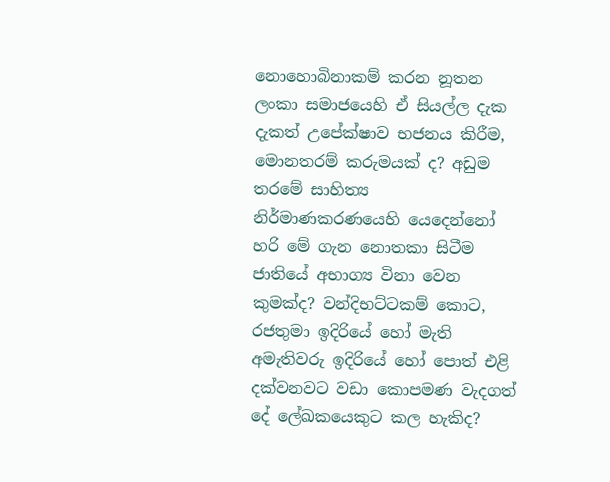නොහොබිනාකම් කරන නූතන ලංකා සමාජයෙහි ඒ සියල්ල දැක දැකත් උපේක්ෂාව භජනය කිරීම, මොනතරම් කරුමයක් ද? අඩුම තරමේ සාහිත්‍ය නිර්මාණකරණයෙහි යෙදෙන්නෝ හරි මේ ගැන නොතකා සිටීම ජාතියේ අභාග්‍ය විනා වෙන කුමක්ද? වන්දිභට්ටකම් කොට, රජතුමා ඉදිරියේ හෝ මැති අමැතිවරු ඉදිරියේ හෝ පොත් එළි දක්වනවට වඩා කොපමණ වැදගත් දේ ලේඛකයෙකුට කල හැකිද?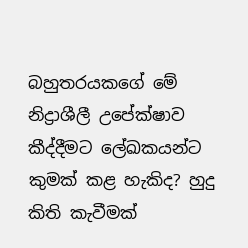බහුතරයකගේ මේ නිද්‍රාශීලී උපේක්ෂාව කීද්දීමට ලේඛකයන්ට කුමක් කළ හැකිද? හුදු කිති කැවීමක්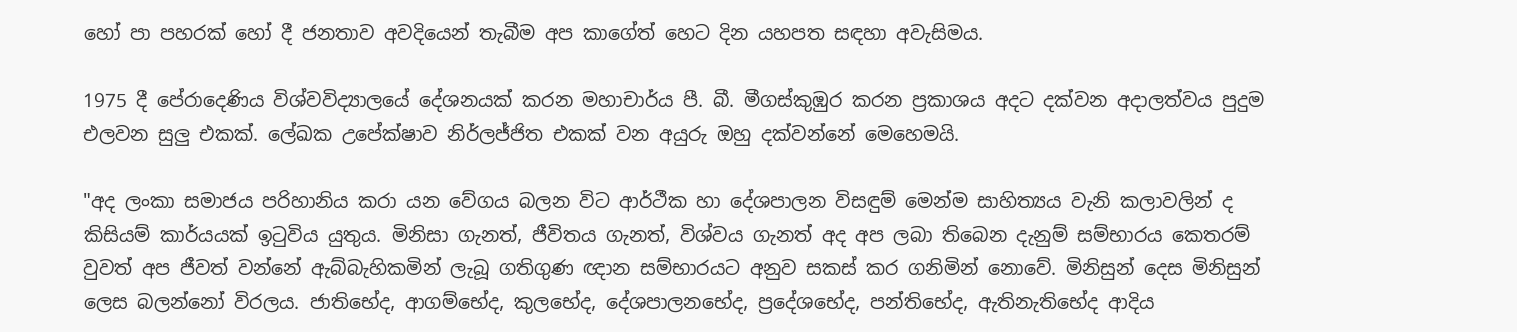හෝ පා පහරක් හෝ දී ජනතාව අවදියෙන් තැබීම අප කාගේත් හෙට දින යහපත සඳහා අවැසිමය.

1975 දී පේරාදෙණිය විශ්වවිද්‍යාලයේ දේශනයක් කරන මහාචාර්ය පී. බී. මීගස්කුඹුර කරන ප්‍රකාශය අදට දක්වන අදාලත්වය පුදුම එලවන සුලු එකක්. ලේඛක උපේක්ෂාව නිර්ලජ්ජිත එකක් වන අයුරු ඔහු දක්වන්නේ මෙහෙමයි.

"අද ලංකා සමාජය පරිහානිය කරා යන වේගය බලන විට ආර්ථීක හා දේශපාලන විසඳුම් මෙන්ම සාහිත්‍යය වැනි කලාවලින් ද කිසියම් කාර්යයක් ඉටුවිය යුතුය. මිනිසා ගැනත්, ජීවිතය ගැනත්, විශ්වය ගැනත් අද අප ලබා තිබෙන දැනුම් සම්භාරය කෙතරම් වුවත් අප ජීවත් වන්නේ ඇබ්බැහිකමින් ලැබූ ගතිගුණ ඥාන සම්භාරයට අනුව සකස් කර ගනිමින් නොවේ. මිනිසුන් දෙස මිනිසුන් ලෙස බලන්නෝ විරලය. ජාතිභේද, ආගම්භේද, කුලභේද, දේශපාලනභේද, ප්‍රදේශභේද, පන්තිභේද, ඇතිනැතිභේද ආදිය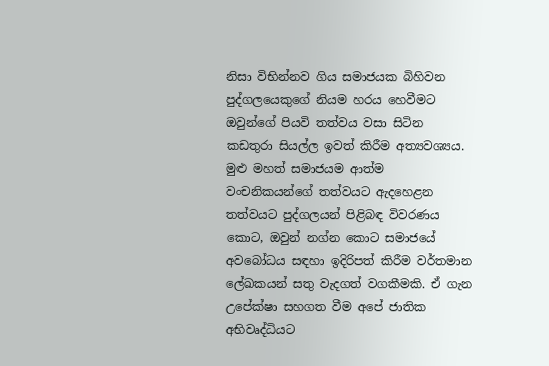නිසා විභින්නව ගිය සමාජයක බිහිවන පුද්ගලයෙකුගේ නියම හරය හෙවීමට ඔවුන්ගේ පියවි තත්වය වසා සිටින කඩතුරා සියල්ල ඉවත් කිරීම අත්‍යවශ්‍යය. මුළු මහත් සමාජයම ආත්ම වංචනිකයන්ගේ තත්වයට ඇදහෙළන තත්වයට පුද්ගලයන් පිළිබඳ විවරණය කොට, ඔවුන් නග්න කොට සමාජයේ අවබෝධය සඳහා ඉදිරිපත් කිරීම වර්තමාන ලේඛකයන් සතු වැදගත් වගකීමකි. ඒ ගැන උපේක්ෂා සහගත වීම අපේ ජාතික අභිවෘද්ධියට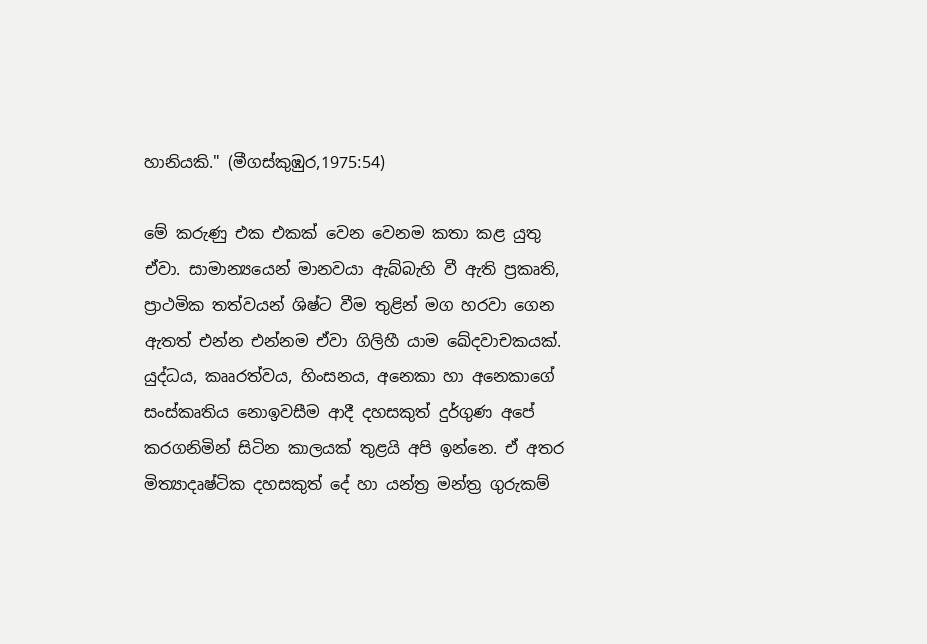හානියකි." (මීගස්කුඹුර,1975:54)

මේ කරුණු එක එකක් වෙන වෙනම කතා කළ යුතු ඒවා. සාමාන්‍යයෙන් මානවයා ඇබ්බැහි වී ඇති ප්‍රකෘති, ප්‍රාථමික තත්වයන් ශිෂ්ට වීම තුළින් මග හරවා ගෙන ඇතත් එන්න එන්නම ඒවා ගිලිහී යාම ඛේදවාචකයක්. යුද්ධය, කෲරත්වය, හිංසනය, අනෙකා හා අනෙකාගේ සංස්කෘතිය නොඉවසීම ආදී දහසකුත් දුර්ගුණ අපේ කරගනිමින් සිටින කාලයක් තුළයි අපි ඉන්නෙ. ඒ අතර මිත්‍යාදෘෂ්ටික දහසකුත් දේ හා යන්ත්‍ර මන්ත්‍ර ගුරුකම්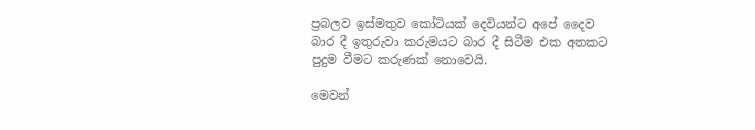ප්‍රබලව ඉස්මතුව කෝටියක් දෙවියන්ට අපේ දෛව බාර දී ඉතුරුවා කරුමයට බාර දී සිටීම එක අතකට පුදුම වීමට කරුණක් නොවෙයි.

මෙවන්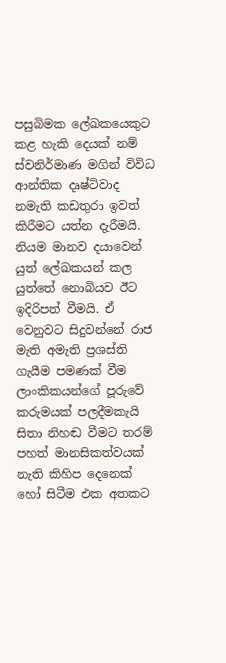පසුබිමක ලේඛකයෙකුට කළ හැකි දෙයක් නම් ස්වනිර්මාණ මගින් විවිධ ආන්තික දෘෂ්ටිවාද නමැති කඩතුරා ඉවත් කිරීමට යත්න දැරීමයි. නියම මානව දයාවෙන් යුත් ලේඛකයන් කල යුත්තේ නොබියව ඊට ඉදිරිපත් වීමයි. ඒ වෙනුවට සිදුවන්නේ රාජ මැති අමැති ප්‍රශස්ති ගැයීම පමණක් වීම ලාංකිකයන්ගේ පූරුවේ කරුමයක් පලදීමකැයි සිතා නිහඬ වීමට තරම් පහත් මානසිකත්වයක් නැති කිහිප දෙනෙක් හෝ සිටීම එක අතකට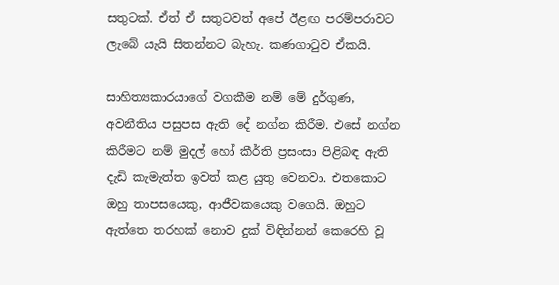සතුටක්. ඒත් ඒ සතුටවත් අපේ ඊළඟ පරම්පරාවට ලැබේ යැයි සිතන්නට බැහැ. කණගාටුව ඒකයි.

සාහිත්‍යකාරයාගේ වගකීම නම් මේ දුර්ගුණ, අවනීතිය පසුපස ඇති දේ නග්න කිරීම. එසේ නග්න කිරීමට නම් මුදල් හෝ කීර්ති ප්‍රසංසා පිළිබඳ ඇති දැඩි කැමැත්ත ඉවත් කළ යුතු වෙනවා. එතකොට ඔහු තාපසයෙකු, ආජීවකයෙකු වගෙයි. ඔහුට ඇත්තෙ තරහක් නොව දුක් විඳින්නන් කෙරෙහි වූ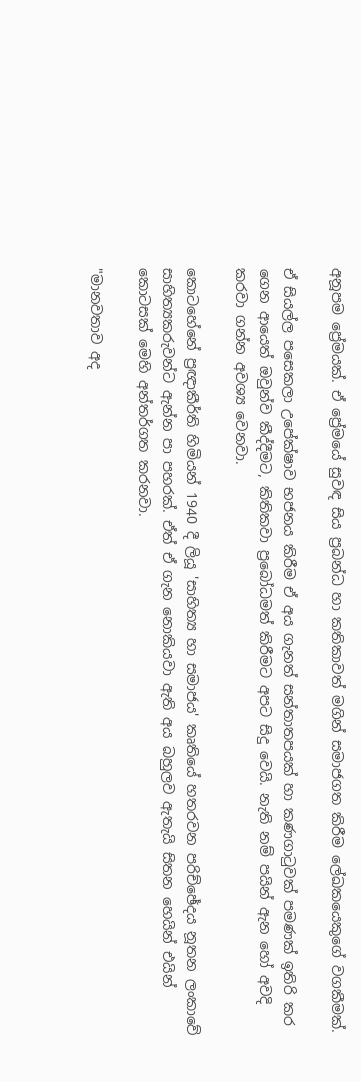අනූපම ප්‍රේමයක්. ඒ ප්‍රේමයේ සුවඳ සිය ප්‍රබන්ධ හා කතිකාවත් මගින් සමාජගත කිරීම ලේඛකයෙකුගේ වගකීමක්.

ඒ සියල්ල පසෙකලා උපේක්ෂාව භජනය කිරීම ඒ අය ගැනත් සන්තාතපයක් හා කණගාටුවක් පමණක් ඉතිරි කර ගෙන ආයෙත් ඔවුන්ව කීද්දීමට, කිතිකවා ප්‍රබෝධමත් කිරීමට අපට සිදු වෙයි. නැති නම් පයින් ඇන හෝ අවදි කරවා ගන්න අවශ්‍ය වෙනවා.

කොටහේනේ ප්‍රඥාකීර්ති හිමියන් 1940 දී ලියූ 'සාහිත්‍ය හා සමාජය' කෘතියේ හතරවන පරිච්ඡේදය නූතන ලංකාවේ සාහිත්‍යකරුවන්ට ඇන්න පා පහරක්. ඒත් ඒ ගැන නොකියවා ඇති අය බහුලව ඇතැයි සිතන හෙයින් එයින් කොටසක් මෙහි අන්තර්ගත කරනවා.

"මානවතාව අද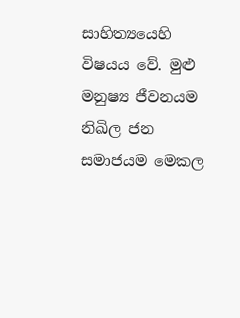සාහිත්‍යයෙහි විෂයය වේ. මුළු මනුෂ්‍ය ජීවනයම නිඛිල ජන සමාජයම මෙකල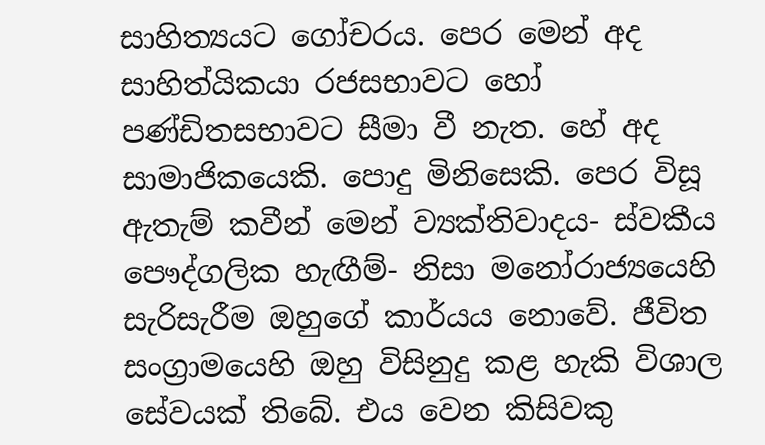සාහිත්‍යයට ගෝචරය. පෙර මෙන් අද සාහිත්යිකයා රජසභාවට හෝ පණ්ඩිතසභාවට සීමා වී නැත. හේ අද සාමාජිකයෙකි. පොදු මිනිසෙකි. පෙර විසූ ඇතැම් කවීන් මෙන් ව්‍යක්තිවාදය- ස්වකීය පෞද්ගලික හැඟීම්- නිසා මනෝරාජ්‍යයෙහි සැරිසැරීම ඔහුගේ කාර්යය නොවේ. ජීවිත සංග්‍රාමයෙහි ඔහු විසිනුදු කළ හැකි විශාල සේවයක් තිබේ. එය වෙන කිසිවකු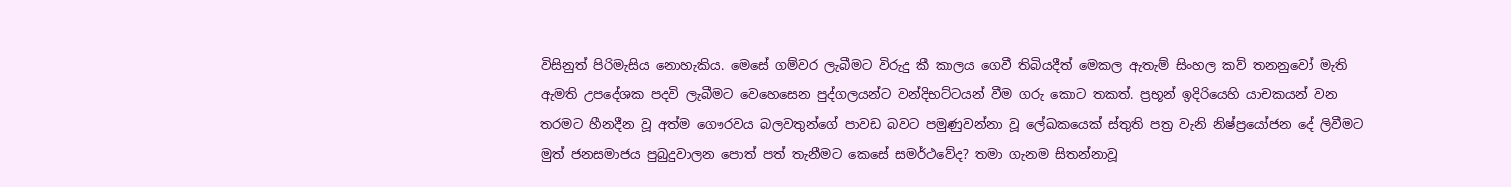විසිනුත් පිරිමැසිය නොහැකිය. මෙසේ ගම්වර ලැබීමට විරුදු කී කාලය ගෙවී තිබියදීත් මෙකල ඇතැම් සිංහල කව් තනනුවෝ මැති ඇමති උපදේශක පදවි ලැබීමට වෙහෙසෙන පුද්ගලයන්ට වන්දිභට්ටයන් වීම ගරු කොට තකත්. ප්‍රභූන් ඉදිරියෙහි යාචකයන් වන තරමට හීනදීන වූ අත්ම ගෞරවය බලවතුන්ගේ පාවඩ බවට පමුණුවන්නා වූ ලේඛකයෙක් ස්තුති පත්‍ර වැනි නිෂ්ප්‍රයෝජන දේ ලිවීමට මුත් ජනසමාජය පුබුදුවාලන පොත් පත් තැනීමට කෙසේ සමර්ථවේද? තමා ගැනම සිතන්නාවූ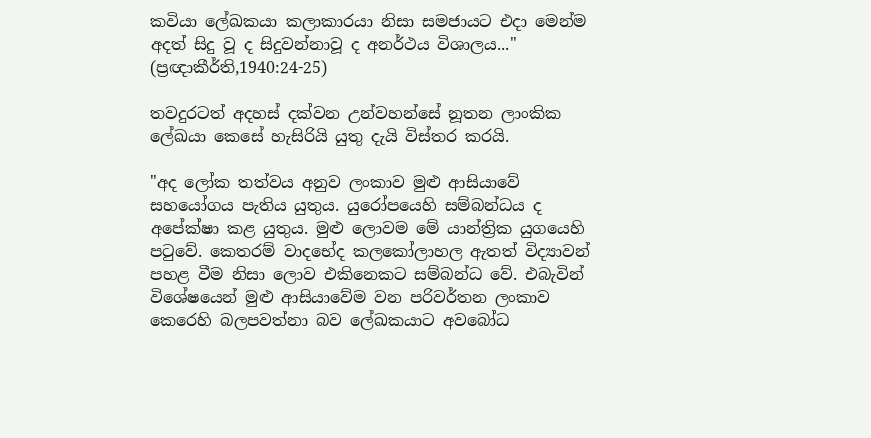කවියා ලේඛකයා කලාකාරයා නිසා සමජායට එදා මෙන්ම අදත් සිදු වූ ද සිදුවන්නාවූ ද අනර්ථය විශාලය..."
(ප්‍රඥාකීර්ති,1940:24-25)

තවදුරටත් අදහස් දක්වන උන්වහන්සේ නූතන ලාංකික ලේඛයා කෙසේ හැසිරියි යුතු දැයි විස්තර කරයි.

"අද ලෝක තත්වය අනුව ලංකාව මුළු ආසියාවේ සහයෝගය පැතිය යුතුය. යුරෝපයෙහි සම්බන්ධය ද අපේක්ෂා කළ යුතුය. මුළු ලොවම මේ යාන්ත්‍රික යුගයෙහි පටුවේ. කෙතරම් වාදභේද කලකෝලාහල ඇතත් විද්‍යාවන් පහළ වීම නිසා ලොව එකිනෙකට සම්බන්ධ වේ. එබැවින් විශේෂයෙන් මුළු ආසියාවේම වන පරිවර්තන ලංකාව කෙරෙහි බලපවත්නා බව ලේඛකයාට අවබෝධ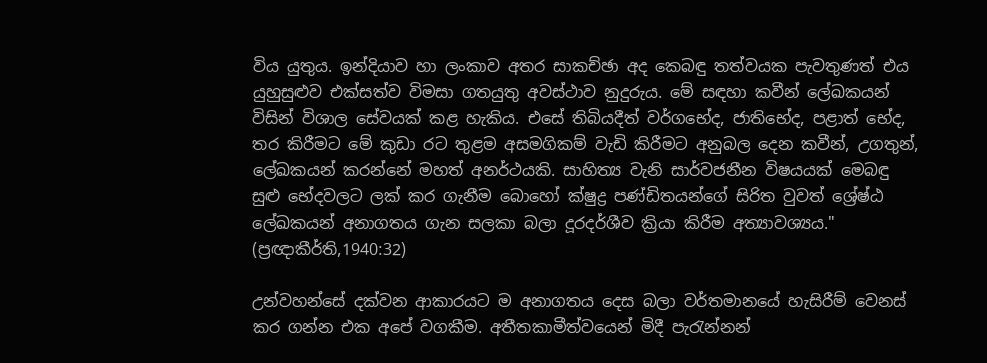විය යුතුය. ඉන්දියාව හා ලංකාව අතර සාකච්ඡා අද කෙබඳු තත්වයක පැවතුණත් එය යුහුසුළුව එක්සත්ව විමසා ගතයුතු අවස්ථාව නුදුරුය. මේ සඳහා කවීන් ලේඛකයන් විසින් විශාල සේවයක් කළ හැකිය. එසේ තිබියදීත් වර්ගභේද, ජාතිභේද, පළාත් භේද, තර කිරීමට මේ කුඩා රට තුළම අසමගිකම් වැඩි කිරීමට අනුබල දෙන කවීන්, උගතුන්, ලේඛකයන් කරන්නේ මහත් අනර්ථයකි. සාහිත්‍ය වැනි සාර්වජනීන විෂයයක් මෙබඳු සුළු භේදවලට ලක් කර ගැනීම බොහෝ ක්ෂුද්‍ර පණ්ඩිතයන්ගේ සිරිත වුවත් ශ්‍රේෂ්ඨ ලේඛකයන් අනාගතය ගැන සලකා බලා දූරදර්ශීව ක්‍රියා කිරීම අත්‍යාවශ්‍යය." (ප්‍රඥාකීර්ති,1940:32)

උන්වහන්සේ දක්වන ආකාරයට ම අනාගතය දෙස බලා වර්තමානයේ හැසිරීම් වෙනස් කර ගන්න එක අපේ වගකීම. අතීතකාමීත්වයෙන් මිදී පැරැන්නන්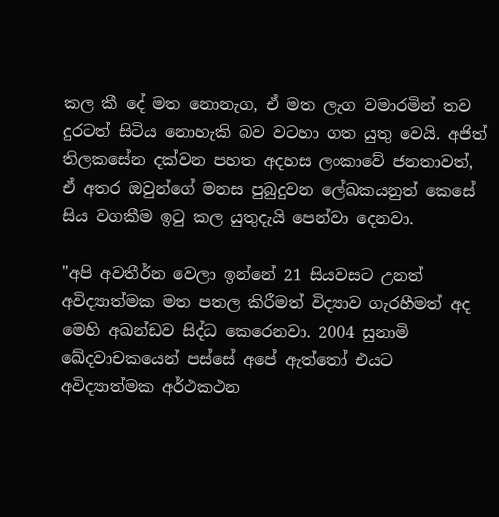කල කී දේ මත නොනැග, ඒ මත ලැග වමාරමින් තව දුරටත් සිටිය නොහැකි බව වටහා ගත යුතු වෙයි. අජිත් තිලකසේන දක්වන පහත අදහස ලංකාවේ ජනතාවත්, ඒ අතර ඔවුන්ගේ මනස පුබුදුවන ලේඛකයනුත් කෙසේ සිය වගකීම ඉටු කල යුතුදැයි පෙන්වා දෙනවා.

"අපි අවතීර්න වෙලා ඉන්නේ 21 සියවසට උනත් අවිද්‍යාත්මක මත පතල කිරීමත් විද්‍යාව ගැරහීමත් අද මෙහි අඛන්ඩව සිද්ධ කෙරෙනවා. 2004 සුනාමි ඛේදවාචකයෙන් පස්සේ අපේ ඇත්තෝ එයට අවිද්‍යාත්මක අර්ථකථන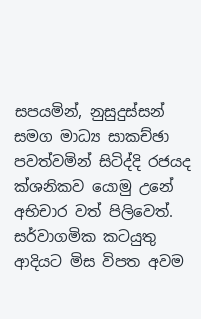සපයමින්, නුසුදුස්සන් සමග මාධ්‍ය සාකච්ඡා පවත්වමින් සිටිද්දි රජයද ක්ශනිකව යොමු උනේ අභිචාර වත් පිලිවෙත්. සර්වාගමික කටයුතු ආදියට මිස විපත අවම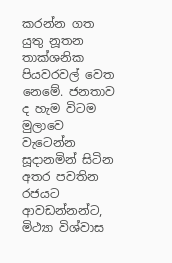කරන්න ගත යුතු නූතන තාක්ශනික පියවරවල් වෙත නෙමේ. ජනතාව ද හැම විටම මුලාවෙ වැටෙන්න සූදානමින් සිටින අතර පවතින රජයට ආවඩන්නන්ට, මිථ්‍යා විශ්වාස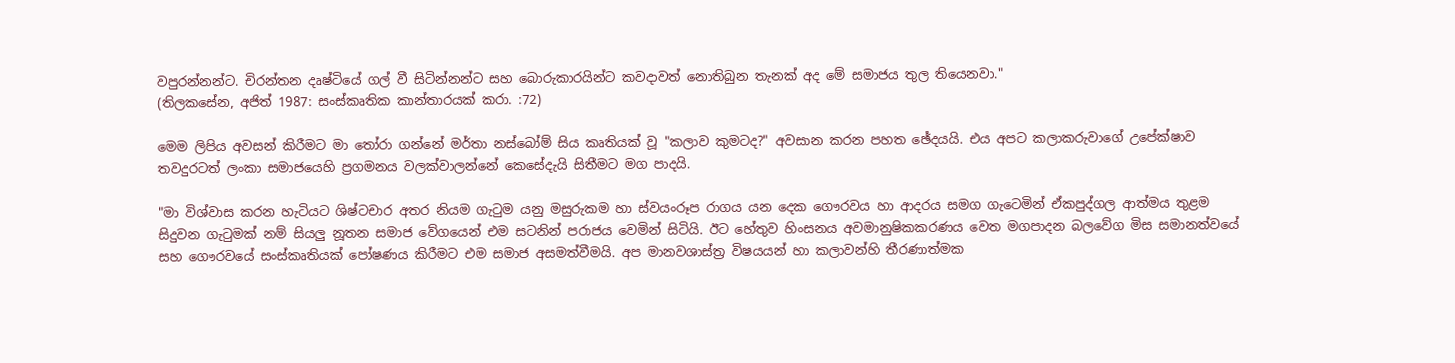වපුරන්නන්ට. චිරන්තන දෘෂ්ටියේ ගල් වී සිටින්නන්ට සහ බොරුකාරයින්ට කවදාවත් නොතිබුන තැනක් අද මේ සමාජය තුල තියෙනවා."
(තිලකසේන, අජිත් 1987: සංස්කෘතික කාන්තාරයක් කරා. :72)

මෙම ලිපිය අවසන් කිරීමට මා තෝරා ගන්නේ මර්තා නස්බෝම් සිය කෘතියක් වූ "කලාව කුමටද?" අවසාන කරන පහත ඡේදයයි. එය අපට කලාකරුවාගේ උපේක්ෂාව තවදුරටත් ලංකා සමාජයෙහි ප්‍රගමනය වලක්වාලන්නේ කෙසේදැයි සිතීමට මග පාදයි.

"මා විශ්වාස කරන හැටියට ශිෂ්ටචාර අතර නියම ගැටුම යනු මසුරුකම හා ස්වයංරූප රාගය යන දෙක ගෞරවය හා ආදරය සමග ගැටෙමින් ඒකපුද්ගල ආත්මය තුළම සිදුවන ගැටුමක් නම් සියලු නූතන සමාජ වේගයෙන් එම සටනින් පරාජය වෙමින් සිටියි. ඊට හේතුව හිංසනය අවමානුෂිකකරණය වෙත මගපාදන බලවේග මිස සමානත්වයේ සහ ගෞරවයේ සංස්කෘතියක් පෝෂණය කිරීමට එම සමාජ අසමත්වීමයි. අප මානවශාස්ත්‍ර විෂයයන් හා කලාවන්හි තීරණාත්මක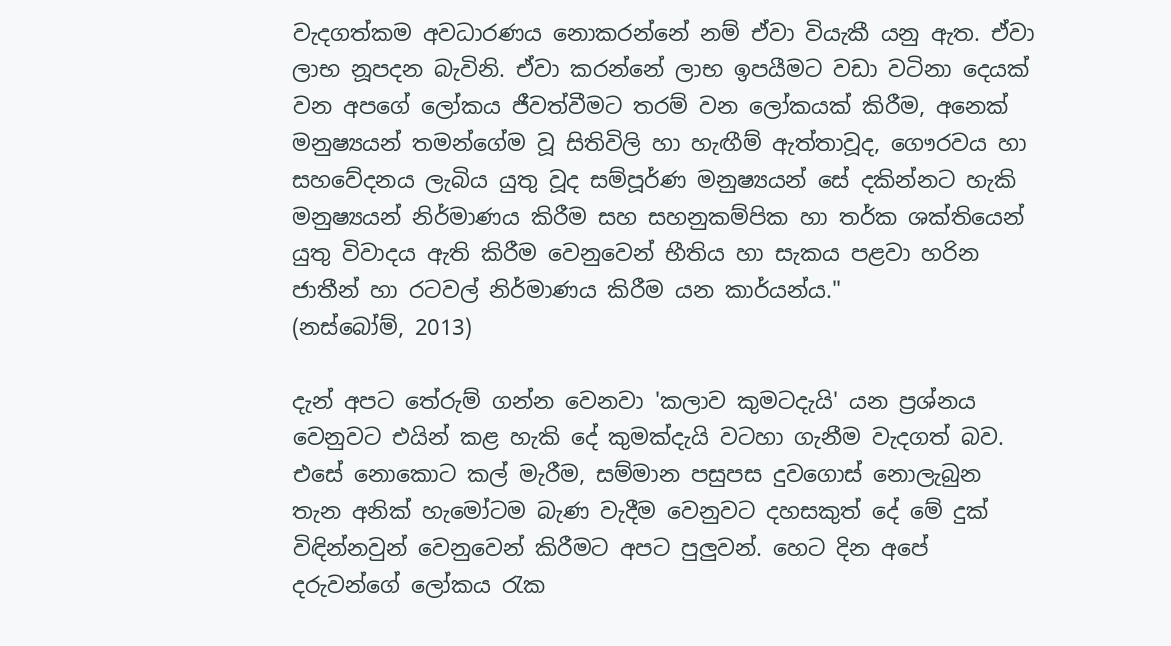වැදගත්කම අවධාරණය නොකරන්නේ නම් ඒවා වියැකී යනු ඇත. ඒවා ලාභ නූපදන බැවිනි. ඒවා කරන්නේ ලාභ ඉපයීමට වඩා වටිනා දෙයක් වන අපගේ ලෝකය ජීවත්වීමට තරම් වන ලෝකයක් කිරීම, අනෙක් මනුෂ්‍යයන් තමන්ගේම වූ සිතිවිලි හා හැඟීම් ඇත්තාවූද, ගෞරවය හා සහවේදනය ලැබිය යුතු වූද සම්පූර්ණ මනුෂ්‍යයන් සේ දකින්නට හැකි මනුෂ්‍යයන් නිර්මාණය කිරීම සහ සහනුකම්පික හා තර්ක ශක්තියෙන් යුතු විවාදය ඇති කිරීම වෙනුවෙන් භීතිය හා සැකය පළවා හරින ජාතීන් හා රටවල් නිර්මාණය කිරීම යන කාර්යන්ය."
(නස්බෝම්, 2013)

දැන් අපට තේරුම් ගන්න වෙනවා 'කලාව කුමටදැයි' යන ප්‍රශ්නය වෙනුවට එයින් කළ හැකි දේ කුමක්දැයි වටහා ගැනීම වැදගත් බව. එසේ නොකොට කල් මැරීම, සම්මාන පසුපස දුවගොස් නොලැබුන තැන අනික් හැමෝටම බැණ වැදීම වෙනුවට දහසකුත් දේ මේ දුක් විඳින්නවුන් වෙනුවෙන් කිරීමට අපට පුලුවන්. හෙට දින අපේ දරුවන්ගේ ලෝකය රැක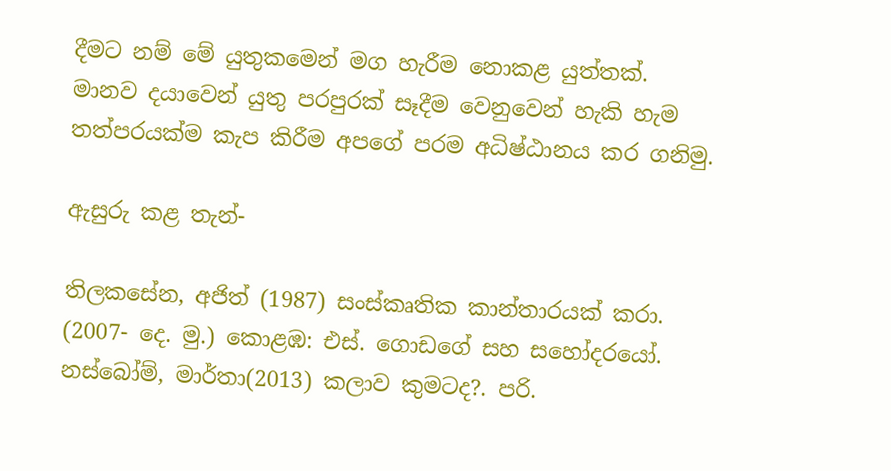දීමට නම් මේ යුතුකමෙන් මග හැරීම නොකළ යුත්තක්. මානව දයාවෙන් යුතු පරපුරක් සෑදීම වෙනුවෙන් හැකි හැම තත්පරයක්ම කැප කිරීම අපගේ පරම අධිෂ්ඨානය කර ගනිමු.

ඇසුරු කළ තැන්-

තිලකසේන, අජිත් (1987) සංස්කෘතික කාන්තාරයක් කරා. (2007- දෙ. මු.) කොළඹ: එස්. ගොඩගේ සහ සහෝදරයෝ.
නස්බෝම්, මාර්තා(2013) කලාව කුමටද?. පරි.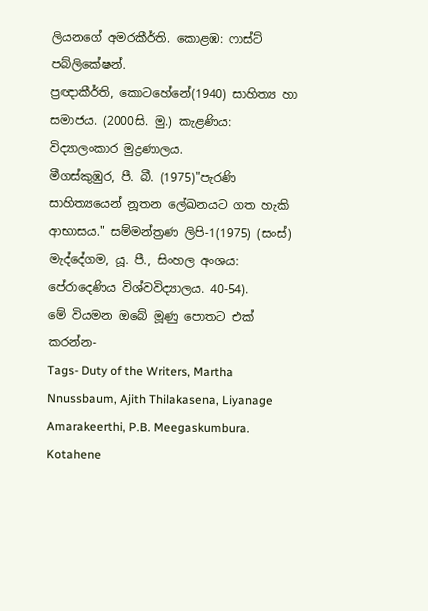ලියනගේ අමරකීර්ති. කොළඹ: ෆාස්ට් පබ්ලිකේෂන්.
ප්‍රඥාකීර්ති, කොටහේනේ(1940) සාහිත්‍ය හා සමාජය. (2000සි. මු.) කැළණිය: විද්‍යාලංකාර මුද්‍රණාලය.
මීගස්කුඹුර, පී. බී. (1975)"පැරණි සාහිත්‍යයෙන් නූතන ලේඛනයට ගත හැකි ආභාසය." සම්මන්ත්‍රණ ලිපි-1(1975) (සංස්) මැද්දේගම, යූ. පී., සිංහල අංශය: පේරාදෙණිය විශ්වවිද්‍යාලය. 40-54).
මේ වියමන ඔබේ මූණු පොතට එක් කරන්න-
Tags- Duty of the Writers, Martha Nnussbaum, Ajith Thilakasena, Liyanage Amarakeerthi, P.B. Meegaskumbura. Kotahene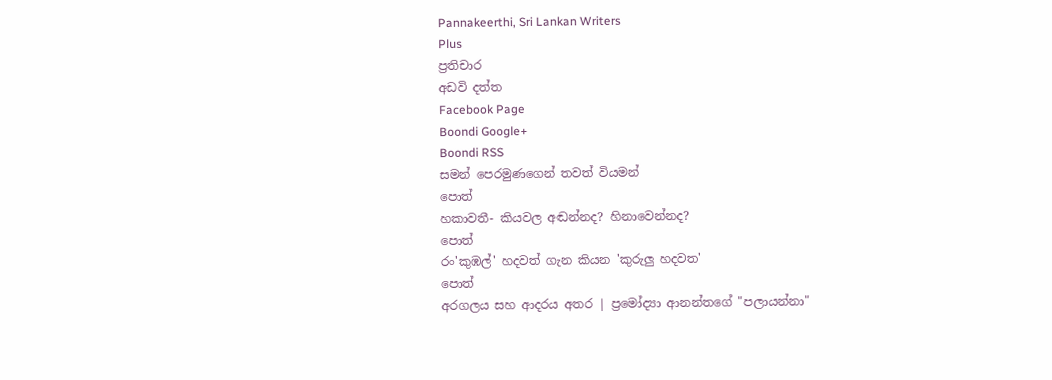Pannakeerthi, Sri Lankan Writers
Plus
ප්‍රතිචාර
අඩවි දත්ත
Facebook Page
Boondi Google+
Boondi RSS
සමන් පෙරමුණගෙන් තවත් වියමන්
පොත්
හකාවතී- කියවල අඬන්නද? හිනාවෙන්නද?
පොත්
රං'කුඹල්' හදවත් ගැන කියන 'කුරුලු හදවත'
පොත්
අරගලය සහ ආදරය අතර | ප්‍රමෝද්‍යා ආනන්තගේ "පලායන්නා"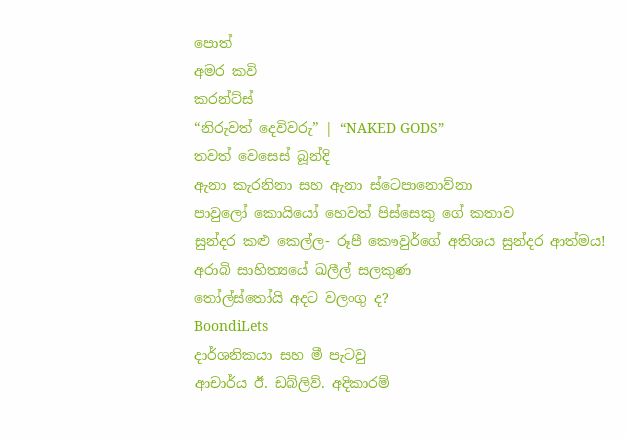පොත්
අමර කවි
කරන්ට්ස්
“නිරුවත් දෙවිවරු” | “NAKED GODS”
තවත් වෙසෙස් බූන්දි
ඇනා කැරනිනා සහ ඇනා ස්ටෙපානොව්නා
පාවුලෝ කොයියෝ හෙවත් පිස්සෙකු ගේ කතාව
සුන්දර කළු කෙල්ල- රූපී කෞවුර්ගේ අතිශය සුන්දර ආත්මය!
අරාබි සාහිත්‍යයේ ඛලීල් සලකුණ
තෝල්ස්තෝයි අදට වලංගු ද?
BoondiLets
දාර්ශනිකයා සහ මී පැටවු
ආචාර්ය ඊ. ඩබ්ලිව්. අදිකාරම්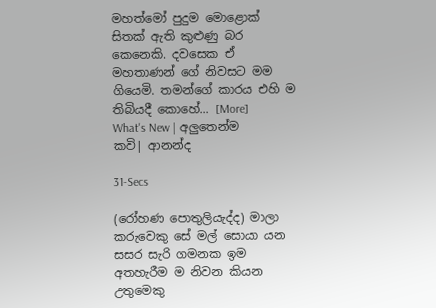මහත්මෝ පුදුම මොළොක් සිතක් ඇති කුළුණු බර කෙනෙකි. දවසෙක ඒ මහතාණන් ගේ නිවසට මම ගියෙමි. තමන්ගේ කාරය එහි ම තිබියදී කොහේ... [More]
What's New | අලුතෙන්ම
කවි| ආනන්ද

31-Secs

(රෝහණ පොතුලියැද්ද) මාලා කරුවෙකු සේ මල් සොයා යන
සසර සැරි ගමනක ඉම
අතහැරීම ම නිවන කියන උතුමෙකු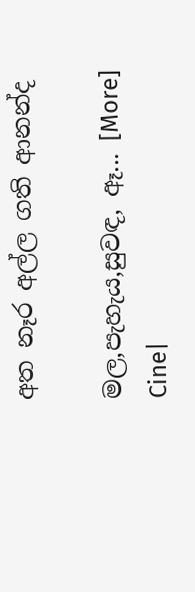අත නෑර අල්ල ගති ආනන්ද

මල,පැහැය,සුවඳ, ඈ... [More]
Cine|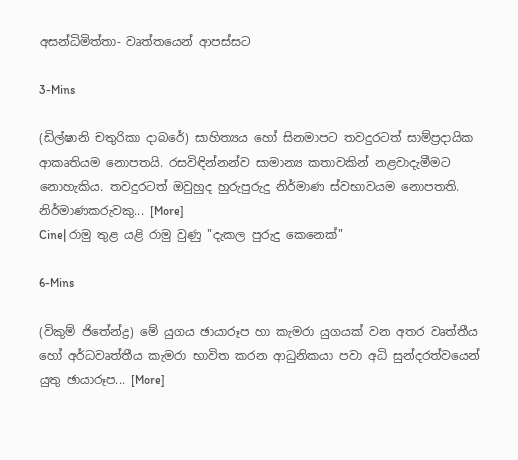අසන්ධිමිත්තා- වෘත්තයෙන් ආපස්සට

3-Mins

(ඩිල්ෂානි චතුරිකා දාබරේ) සාහිත්‍යය හෝ සිනමාපට තවදුරටත් සාම්ප්‍රදායික ආකෘතියම නොපතයි. රසවිඳින්නන්ව සාමාන්‍ය කතාවකින් නළවාදැමීමට නොහැකිය. තවදුරටත් ඔවුහුද හුරුපුරුදු නිර්මාණ ස්වභාවයම නොපතති. නිර්මාණකරුවකු... [More]
Cine| රාමු තුළ යළි රාමු වුණු "දැකල පුරුදු කෙනෙක්"

6-Mins

(විකුම් ජිතේන්ද්‍ර) මේ යුගය ඡායාරූප හා කැමරා යුගයක් වන අතර වෘත්තීය හෝ අර්ධවෘත්තීය කැමරා භාවිත කරන ආධුනිකයා පවා අධි සුන්දරත්වයෙන් යුතු ඡායාරූප... [More]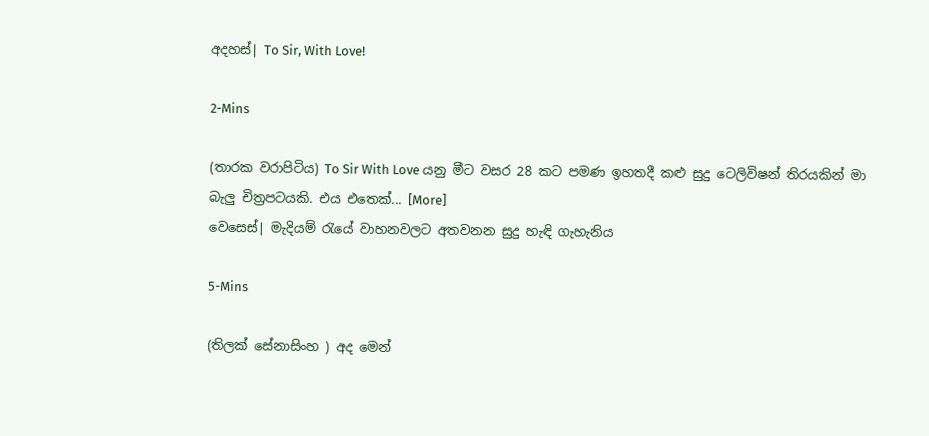අදහස්| To Sir, With Love!

2-Mins

(තාරක වරාපිටිය) To Sir With Love යනු මීට වසර 28 කට පමණ ඉහතදී කළු සුදු ටෙලිවිෂන් තිරයකින් මා බැලු චිත්‍රපටයකි. එය එතෙක්... [More]
වෙසෙස්| මැදියම් රැයේ වාහනවලට අතවනන සුදු හැඳි ගැහැනිය

5-Mins

(තිලක් සේනාසිංහ ) අද මෙන්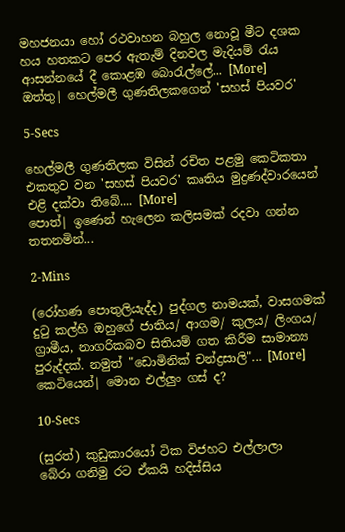මහජනයා හෝ රථවාහන බහුල නොවූ මීට දශක හය හතකට පෙර ඇතැම් දිනවල මැදියම් රැය ආසන්නයේ දී කොළඹ බොරැල්ලේ... [More]
ඔත්තු| හෙල්මලී ගුණතිලකගෙන් 'සහස් පියවර'

5-Secs

හෙල්මලී ගුණතිලක විසින් රචිත පළමු කෙටිකතා එකතුව වන 'සහස් පියවර' කෘතිය මුද්‍රණද්වාරයෙන් එළි දක්වා තිබේ.... [More]
පොත්| ඉණෙන් හැලෙන කලිසමක් රදවා ගන්න තතනමින්...

2-Mins

(රෝහණ පොතුලියැද්ද) පුද්ගල නාමයක්, වාසගමක් දුටු කල්හි ඔහුගේ ජාතිය/ ආගම/ කුලය/ ලිංගය/ ග්‍රාමීය, නාගරිකබව සිතියම් ගත කිරීම සාමාන්‍ය පුරුද්දක්. නමුත් "ඩොමිනික් චන්ද්‍රසාලි"... [More]
කෙටියෙන්| මොන එල්ලුං ගස් ද?

10-Secs

(සුරත්) කුඩුකාරයෝ ටික විජහට එල්ලාලා
බේරා ගනිමු රට ඒකයි හදිස්සිය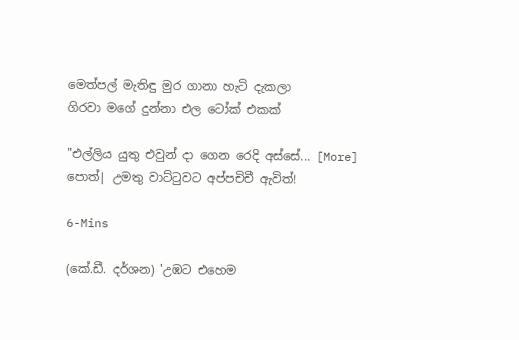මෙත්පල් මැතිඳු මුර ගානා හැටි දැකලා
ගිරවා මගේ දුන්නා එල ටෝක් එකක්

"එල්ලිය යුතු එවුන් දා ගෙන රෙදි අස්සේ... [More]
පොත්| උමතු වාට්ටුවට අප්පචිචී ඇවිත්!

6-Mins

(කේ.ඩී. දර්ශන) 'උඹට එහෙම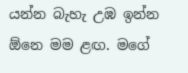යන්න බැහැ උඹ ඉන්න ඕනෙ මම ළඟ. මගේ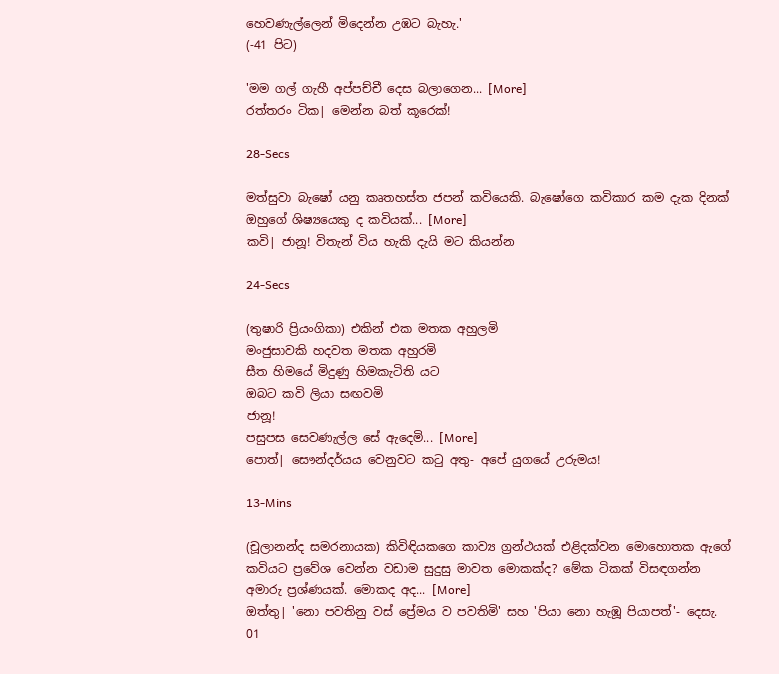හෙවණැල්ලෙන් මිදෙන්න උඹට බැහැ.'
(-41 පිට)

'මම ගල් ගැහී අප්පච්චී දෙස බලාගෙන... [More]
රත්තරං ටික| මෙන්න බත් කූරෙක්!

28-Secs

මත්සුවා බැෂෝ යනු කෘතහස්ත ජපන් කවියෙකි. බැෂෝගෙ කවිකාර කම දැක දිනක් ඔහුගේ ශිෂ්‍යයෙකු ද කවියක්... [More]
කවි| ජානූ! විතැන් විය හැකි දැයි මට කියන්න

24-Secs

(තුෂාරි ප්‍රියංගිකා) එකින් එක මතක අහුලමි
මංජුසාවකි හදවත මතක අහුරමි
සීත හිමයේ මිදුණු හිමකැටිති යට
ඔබට කවි ලියා සඟවමි
ජානූ!
පසුපස සෙවණැල්ල සේ ඇදෙමි... [More]
පොත්| සෞන්දර්යය වෙනුවට කටු අතු- අපේ යුගයේ උරුමය!

13-Mins

(චූලානන්ද සමරනායක) කිවිඳියකගෙ කාව්‍ය ග්‍රන්ථයක් එළිදක්වන මොහොතක ඇගේ කවියට ප්‍රවේශ වෙන්න වඩාම සුදුසු මාවත මොකක්ද? මේක ටිකක් විසඳගන්න අමාරු ප්‍රශ්ණයක්. මොකද අද... [More]
ඔත්තු| 'නො පවතිනු වස් ප්‍රේමය ව පවතිමි' සහ 'පියා නො හැඹූ පියාපත්'- දෙසැ. 01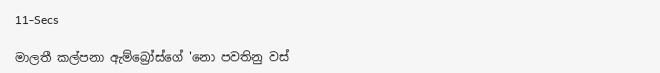11-Secs

මාලතී කල්පනා ඇම්බ්‍රෝස්ගේ 'නො පවතිනු වස්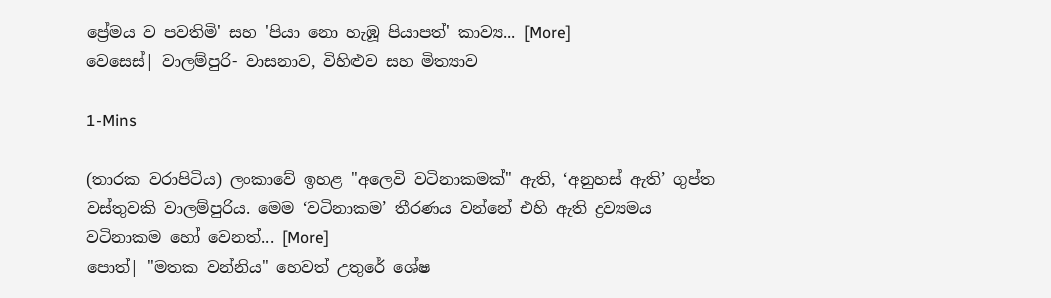ප්‍රේමය ව පවතිමි' සහ 'පියා නො හැඹූ පියාපත්' කාව්‍ය... [More]
වෙසෙස්| වාලම්පුරි- වාසනාව, විහිළුව සහ මිත්‍යාව

1-Mins

(තාරක වරාපිටිය) ලංකාවේ ඉහළ "අලෙවි වටිනාකමක්" ඇති, ‘අනුහස් ඇති’ ගුප්ත වස්තුවකි වාලම්පුරිය. මෙම ‘වටිනාකම’ තීරණය වන්නේ එහි ඇති ද්‍රව්‍යමය වටිනාකම හෝ වෙනත්... [More]
පොත්| "මතක වන්නිය" හෙවත් උතුරේ ශේෂ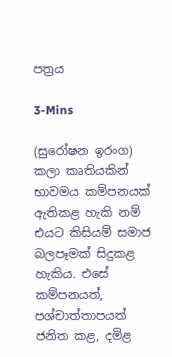පත්‍රය

3-Mins

(සුරෝෂන ඉරංග) කලා කෘතියකින් භාවමය කම්පනයක් ඇතිකළ හැකි නම් එයට කිසියම් සමාජ බලපෑමක් සිදුකළ හැකිය. එසේ කම්පනයත්, පශ්චාත්තාපයත් ජනිත කළ, දමිළ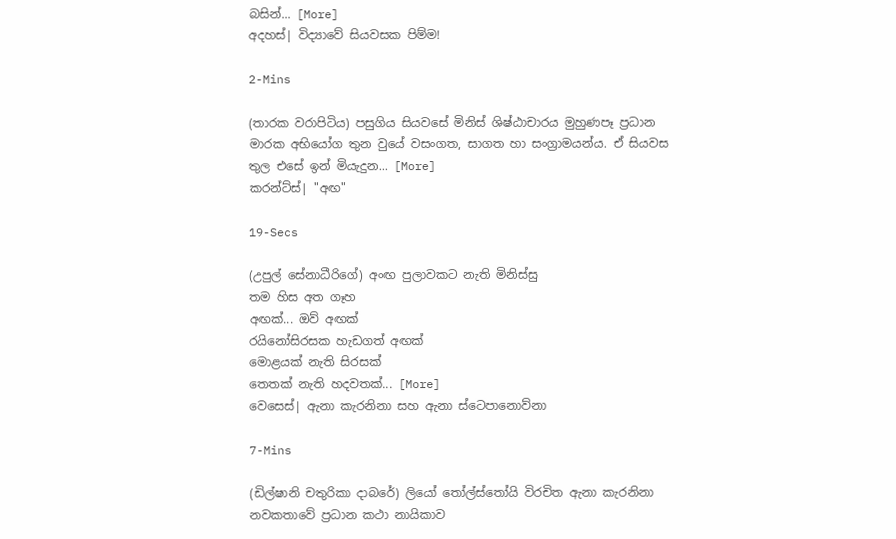බසින්... [More]
අදහස්| විද්‍යාවේ සියවසක පිම්ම!

2-Mins

(තාරක වරාපිටිය) පසුගිය සියවසේ මිනිස් ශිෂ්ඨාචාරය මුහුණපෑ ප්‍රධාන මාරක අභියෝග තුන වුයේ වසංගත, සාගත හා සංග්‍රාමයන්ය. ඒ සියවස තුල එසේ ඉන් මියැදුන... [More]
කරන්ට්ස්| "අඟ"

19-Secs

(උපුල් සේනාධීරිගේ) අංඟ පුලාවකට නැති මිනිස්සු
තම හිස අත ගෑහ
අඟක්... ඔව් අඟක්
රයිනෝසිරසක හැඩගත් අඟක්
මොළයක් නැති සිරසක්
තෙතක් නැති හදවතක්... [More]
වෙසෙස්| ඇනා කැරනිනා සහ ඇනා ස්ටෙපානොව්නා

7-Mins

(ඩිල්ෂානි චතුරිකා දාබරේ) ලියෝ තෝල්ස්තෝයි විරචිත ඇනා කැරනිනා නවකතාවේ ප්‍රධාන කථා නායිකාව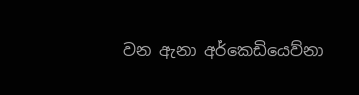වන ඇනා අර්කෙඩියෙව්නා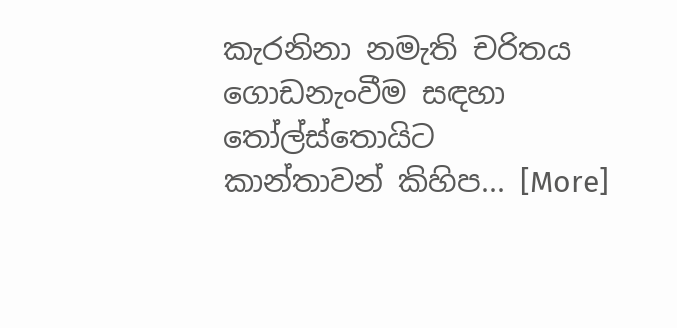කැරනිනා නමැති චරිතය ගොඩනැංවීම සඳහා තෝල්ස්තොයිට කාන්තාවන් කිහිප... [More]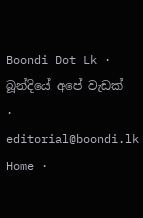Boondi Dot Lk · බූන්දියේ අපේ වැඩක් · editorial@boondi.lk
Home ·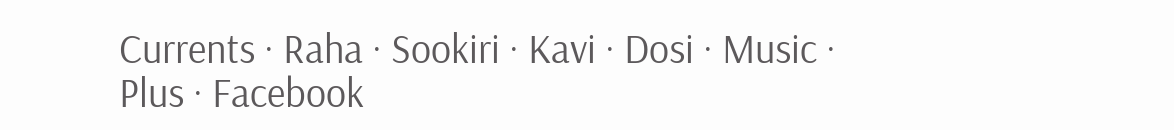Currents · Raha · Sookiri · Kavi · Dosi · Music · Plus · Facebook